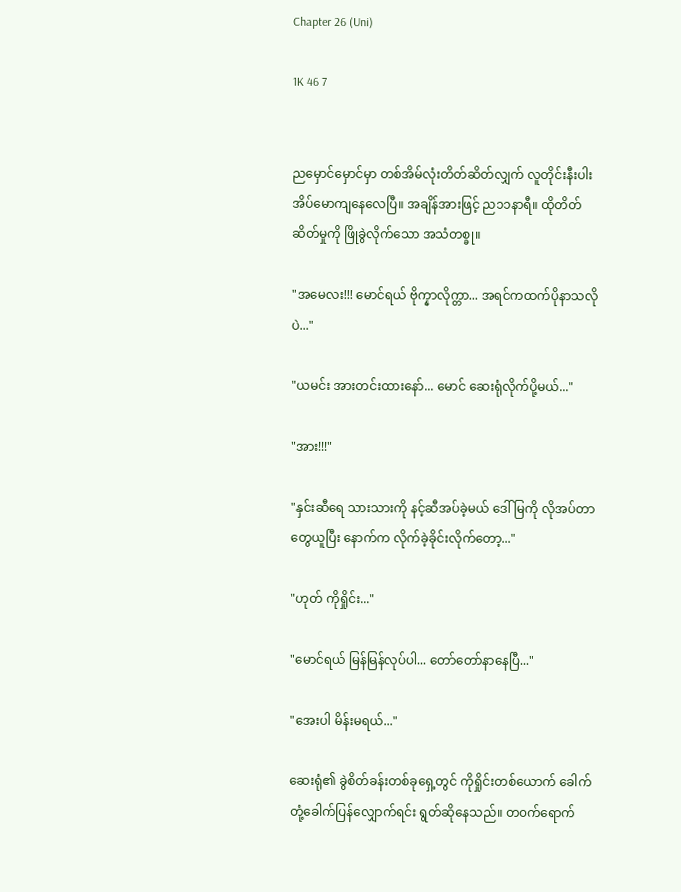Chapter 26 (Uni)

1K 46 7


ညမှောင်မှောင်မှာ တစ်အိမ်လုံးတိတ်ဆိတ်လျှက် လူတိုင်းနီးပါး အိပ်မောကျနေလေပြီ။ အချိန်အားဖြင့် ည၁၁နာရီ။ ထိုတိတ်ဆိတ်မှုကို ဖြိုခွဲလိုက်သော အသံတစ္ခု။

"အမေလး!!! မောင်ရယ် ဗိုက္နာလိုက္တာ... အရင်ကထက်ပိုနာသလိုပဲ..."

"ယမင်း အားတင်းထားနော်... မောင် ဆေးရုံလိုက်ပို့မယ်..."

"အား!!!"

"နှင်းဆီရေ သားသားကို နင့်ဆီအပ်ခဲ့မယ် ဒေါ်မြကို လိုအပ်တာတွေယူပြီး နောက်က လိုက်ခဲ့ခိုင်းလိုက်တော့..."

"ဟုတ် ကိုရှိုင်း..."

"မောင်ရယ် မြန်မြန်လုပ်ပါ... တော်တော်နာနေပြီ..."

"အေးပါ မိန်းမရယ်..."

ဆေးရုံ၏ ခွဲစိတ်ခန်းတစ်ခုရှေ့တွင် ကိုရှိုင်းတစ်ယောက် ခေါက်တုံ့ခေါက်ပြန်လျှောက်ရင်း ရွတ်ဆိုနေသည်။ တ၀က်ရောက်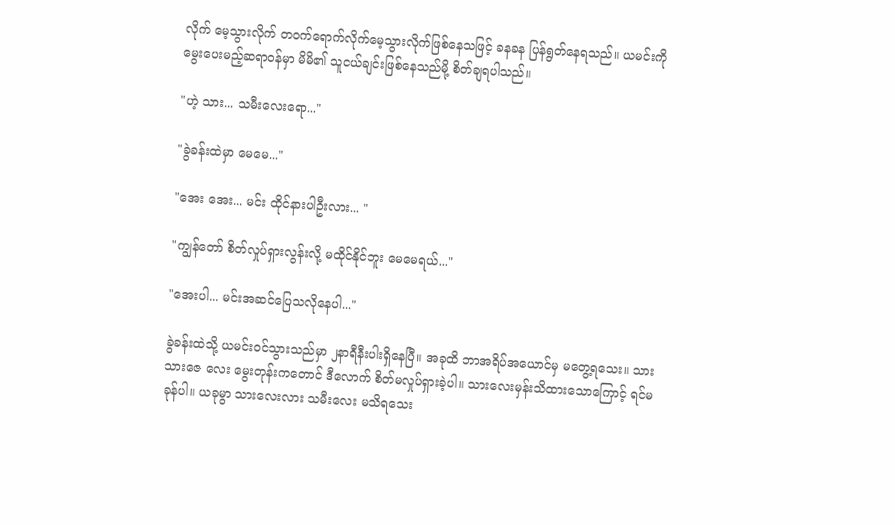လိုက် မေ့သွားလိုက် တ၀က်ရောက်လိုက်မေ့သွားလိုက်ဖြစ်နေသဖြင့် ခနခန ပြန်ရွတ်နေရသည်။ ယမင်းကို မွေးပေးမည့်ဆရာ၀န်မှာ မိမိ၏ သူငယ်ချင်းဖြစ်နေသည်မို့ စိတ်ချရပါသည်။

"ဟဲ့ သား... သမီးလေးရော..."

"ခွဲခန်းထဲမှာ မေမေ..."

"အေး အေး... မင်း ထိုင်နားပါဦးလား... "

"ကျွန်တော် စိတ်လှုပ်ရှားလွန်းလို့ မထိုင်နိုင်ဘူး မေမေရယ်..."

"အေးပါ... မင်းအဆင်ပြေသလိုနေပါ..."

ခွဲခန်းထဲသို့ ယမင်း၀င်သွားသည်မှာ ၂နာရီနီးပါးရှိနေပြီ။ အခုထိ ဘာအရိပ်အယောင်မှ မတွေ့ရသေး။ သားသားဇေ လေး မွေးတုန်းကတောင် ဒီလောက် စိတ်မလှုပ်ရှားခဲ့ပါ။ သားလေးမှန်းသိထားသောကြောင့် ရင်မခုန်ပါ။ ယခုမွာ သားလေးလား သမီးလေး မသိရသေး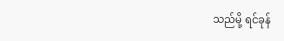သည်မို့ ရင်ခုန်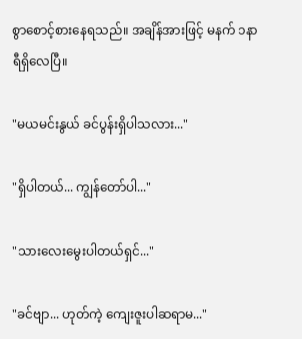စွာစောင့်စားနေရသည်။ အချိန်အားဖြင့် မနက် ၁နာရီရှိလေပြီ။

"မယမင်းနွယ် ခင်ပွန်းရှိပါသလား..."

"ရှိပါတယ်... ကျွန်တော်ပါ..."

"သားလေးမွေးပါတယ်ရှင်..."

"ခင်ဗျာ... ဟုတ်ကဲ့ ကျေးဇူးပါဆရာမ..."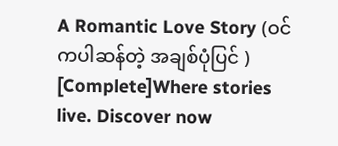A Romantic Love Story (ဝင်ကပါဆန်တဲ့ အချစ်ပုံပြင် ) [Complete]Where stories live. Discover now